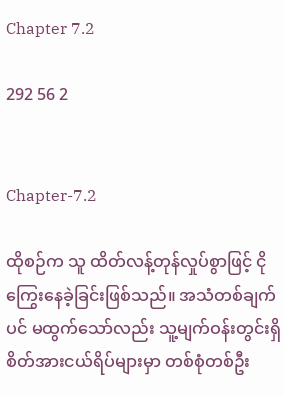Chapter 7.2

292 56 2


Chapter-7.2

ထိုစဉ်က သူ ထိတ်လန့်တုန်လှုပ်စွာဖြင့် ငိုကြွေးနေခဲ့ခြင်းဖြစ်သည်။ အသံတစ်ချက်ပင် မထွက်သော်လည်း သူ့မျက်ဝန်းတွင်းရှိ စိတ်အားငယ်ရိပ်များမှာ တစ်စုံတစ်ဦး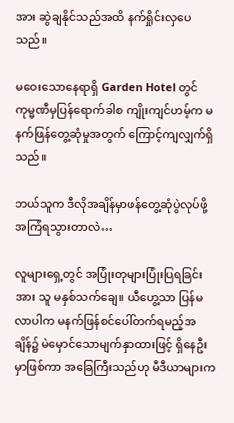အား ဆွဲချနိုင်သည်အထိ နက်ရှိုင်းလှပေသည်။

မဝေးသောနေရာရှိ Garden Hotel တွင် ကုမ္မဏီမှပြန်ရောက်ခါစ ကျိုးကျင်ဟမ့်က မနက်ဖြန်တွေ့ဆုံမှုအတွက် ကြောင့်ကျလျှက်ရှိသည်။

ဘယ်သူက ဒီလိုအချိန်မှာဖန်တွေ့ဆုံပွဲလုပ်ဖို့ အကြံရသွားတာလဲ…

လူများရှေ့တွင် အပြုံးတုများပြုံးပြရခြင်းအား သူ မနှစ်သက်ချေ။ ယီဟွေ့သာ ပြန်မလာပါက မနက်ဖြန်စင်ပေါ်တက်ရမည့်အချိန်၌ မဲမှောင်သောမျက်နှာထားဖြင့် ရှိနေဦးမှာဖြစ်ကာ အခြေကြီးသည်ဟု မီဒီယာများက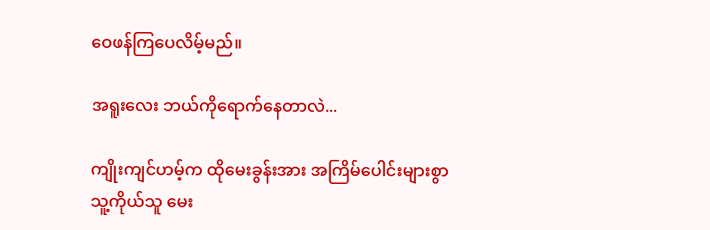ဝေဖန်ကြပေလိမ့်မည်။

အရူးလေး ဘယ်ကိုရောက်နေတာလဲ...

ကျိုးကျင်ဟမ့်က ထိုမေးခွန်းအား အကြိမ်ပေါင်းများစွာ သူ့ကိုယ်သူ မေး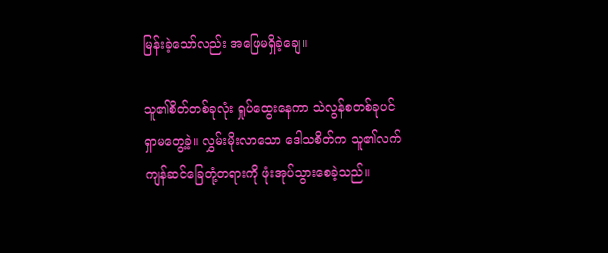မြန်းခဲ့သော်လည်း အဖြေမရှိခဲ့ချေ။

သူ၏စိတ်တစ်ခုလုံး ရှုပ်ထွေးနေကာ သဲလွန်စတစ်ခုပင်ရှာမတွေ့ခဲ့။ လွှမ်းမိုးလာသော ဒေါသစိတ်က သူ၏လက်ကျန်ဆင်ခြေတုံ့တရားကို ဖုံးအုပ်သွားစေခဲ့သည်။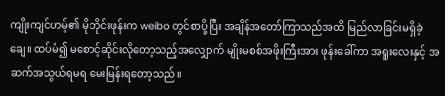ကျိုးကျင်ဟမ့်၏ မိုဘိုင်းဖုန်းက weibo တွင်စာပို့ပြီး အချိန်အတော်ကြာသည်အထိ မြည်လာခြင်းမရှိခဲ့ချေ။ ထပ်မံ၍ မစောင့်ဆိုင်းလိုတော့သည့်အလျှောက် မျိုးမစစ်အဖိုးကြီးအား ဖုန်းခေါ်ကာ အရူးလေးနှင့် အဆက်အသွယ်ရမရ မေးမြန်းရတော့သည်။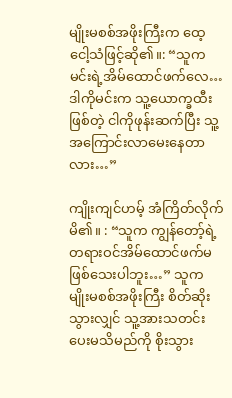မျိုးမစစ်အဖိုးကြီးက ထေ့ငေါ့သံဖြင့်ဆို၏။: “သူက မင်းရဲ့အိမ်ထောင်ဖက်လေ…ဒါကိုမင်းက သူ့ယောက္ခထီးဖြစ်တဲ့ ငါကိုဖုန်းဆက်ပြီး သူ့အကြောင်းလာမေးနေတာလား…”

ကျိုးကျင်ဟမ့် အံကြိတ်လိုက်မိ၏။ : “သူက ကျွန်တော့်ရဲ့ တရားဝင်အိမ်ထောင်ဖက်မဖြစ်သေးပါဘူး…” သူက မျိုးမစစ်အဖိုးကြီး စိတ်ဆိုးသွားလျှင် သူ့အားသတင်းပေးမသိမည်ကို စိုးသွား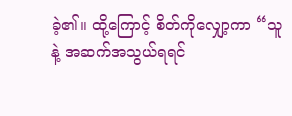ခဲ့၏။ ထို့ကြောင့် စိတ်ကိုလျှော့ကာ “သူနဲ့ အဆက်အသွယ်ရရင်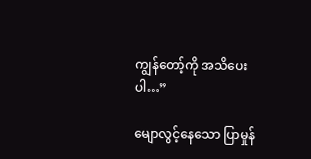ကျွန်တော့်ကို အသိပေးပါ…”

မျောလွင့်နေသော ပြာမှုန်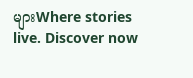များWhere stories live. Discover now